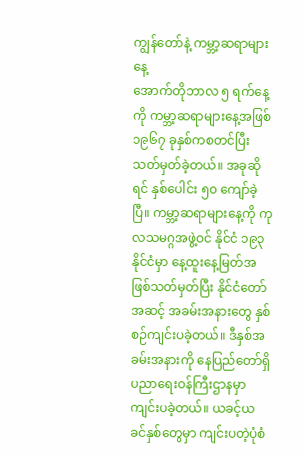ကျွန်တော်နဲ့ ကမ္ဘာ့ဆရာများနေ့
အောက်တိုဘာလ ၅ ရက်နေ့ကို ကမ္ဘာ့ဆရာများနေ့အဖြစ် ၁၉၆၇ ခုနှစ်ကစတင်ပြီး သတ်မှတ်ခဲ့တယ်။ အခုဆိုရင် နှစ်ပေါင်း ၅၀ ကျော်ခဲ့ပြီ။ ကမ္ဘာ့ဆရာများနေ့ကို ကုလသမဂ္ဂအဖွဲ့ဝင် နိုင်ငံ ၁၉၃ နိုင်ငံမှာ နေ့ထူးနေ့မြတ်အဖြစ်သတ်မှတ်ပြီး နိုင်ငံတော်အဆင့် အခမ်းအနားတွေ နှစ်စဉ်ကျင်းပခဲ့တယ်။ ဒီနှစ်အခမ်းအနားကို နေပြည်တော်ရှိ ပညာရေးဝန်ကြီးဌာနမှာ ကျင်းပခဲ့တယ်။ ယခင့်ယခင်နှစ်တွေမှာ ကျင်းပတဲ့ပုံစံ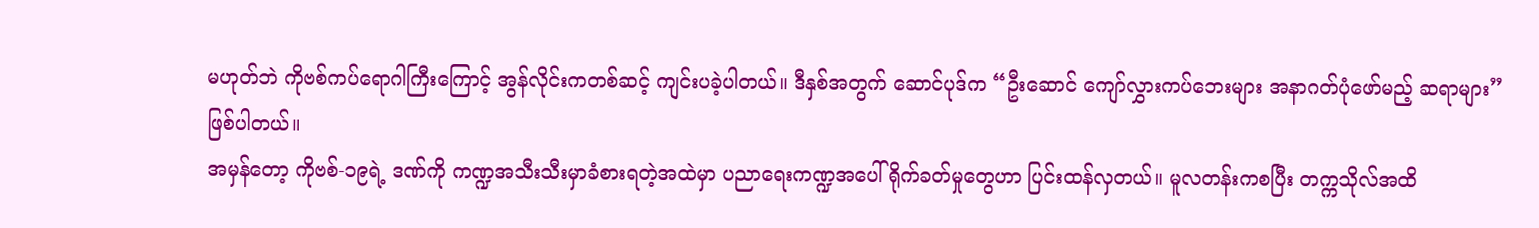မဟုတ်ဘဲ ကိုဗစ်ကပ်ရောဂါကြီးကြောင့် အွန်လိုင်းကတစ်ဆင့် ကျင်းပခဲ့ပါတယ်။ ဒီနှစ်အတွက် ဆောင်ပုဒ်က “ဦးဆောင် ကျော်လွှားကပ်ဘေးများ အနာဂတ်ပုံဖော်မည့် ဆရာများ” ဖြစ်ပါတယ်။
အမှန်တော့ ကိုဗစ်-၁၉ရဲ့ ဒဏ်ကို ကဏ္ဍအသီးသီးမှာခံစားရတဲ့အထဲမှာ ပညာရေးကဏ္ဍအပေါ်ရိုက်ခတ်မှုတွေဟာ ပြင်းထန်လှတယ်။ မူလတန်းကစပြီး တက္ကသိုလ်အထိ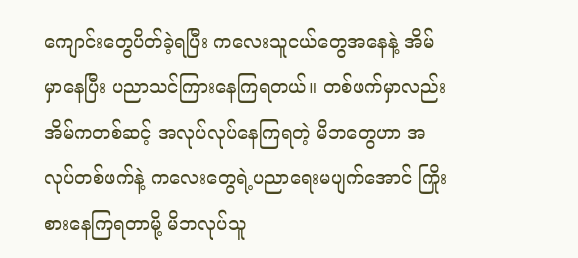ကျောင်းတွေပိတ်ခဲ့ရပြီး ကလေးသူငယ်တွေအနေနဲ့ အိမ်မှာနေပြီး ပညာသင်ကြားနေကြရတယ်။ တစ်ဖက်မှာလည်း အိမ်ကတစ်ဆင့် အလုပ်လုပ်နေကြရတဲ့ မိဘတွေဟာ အလုပ်တစ်ဖက်နဲ့ ကလေးတွေရဲ့ပညာရေးမပျက်အောင် ကြိုးစားနေကြရတာမို့ မိဘလုပ်သူ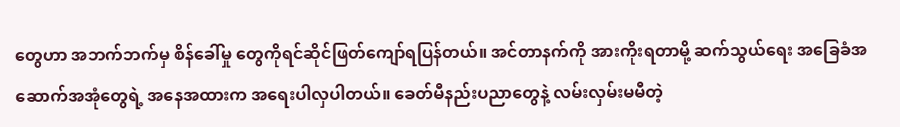တွေဟာ အဘက်ဘက်မှ စိန်ခေါ်မှု တွေကိုရင်ဆိုင်ဖြတ်ကျော်ရပြန်တယ်။ အင်တာနက်ကို အားကိုးရတာမို့ ဆက်သွယ်ရေး အခြေခံအဆောက်အအုံတွေရဲ့ အနေအထားက အရေးပါလှပါတယ်။ ခေတ်မီနည်းပညာတွေနဲ့ လမ်းလှမ်းမမီတဲ့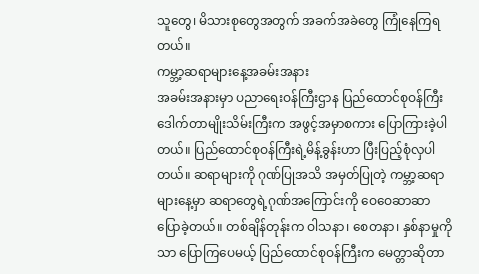သူတွေ၊ မိသားစုတွေအတွက် အခက်အခဲတွေ ကြုံနေကြရတယ်။
ကမ္ဘာ့ဆရာများနေ့အခမ်းအနား
အခမ်းအနားမှာ ပညာရေးဝန်ကြီးဌာန ပြည်ထောင်စုဝန်ကြီး ဒေါက်တာမျိုးသိမ်းကြီးက အဖွင့်အမှာစကား ပြောကြားခဲ့ပါတယ်။ ပြည်ထောင်စုဝန်ကြီးရဲ့မိန့်ခွန်းဟာ ပြီးပြည့်စုံလှပါတယ်။ ဆရာများကို ဂုဏ်ပြုအသိ အမှတ်ပြုတဲ့ ကမ္ဘာ့ဆရာများနေ့မှာ ဆရာတွေရဲ့ဂုဏ်အကြောင်းကို ဝေဝေဆာဆာပြောခဲ့တယ်။ တစ်ချိန်တုန်းက ဝါသနာ၊ စေတနာ၊ နှစ်နာမှုကိုသာ ပြောကြပေမယ့် ပြည်ထောင်စုဝန်ကြီးက မေတ္တာဆိုတာ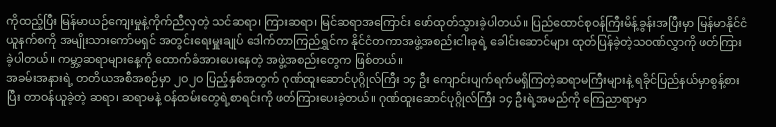ကိုထည့်ပြီး မြန်မာယဉ်ကျေးမှုနဲ့ကိုက်ညီလှတဲ့ သင်ဆရာ၊ ကြားဆရာ၊ မြင်ဆရာအကြောင်း ဖော်ထုတ်သွားခဲ့ပါတယ်။ ပြည်ထောင်စုဝန်ကြီးမိန့်ခွန်းအပြီးမှာ မြန်မာနိုင်ငံယူနက်စကို အမျိုးသားကော်မရှင် အတွင်းရေးမှူးချုပ် ဒေါက်တာကြည်ရွှင်က နိုင်ငံတကာအဖွဲ့အစည်းငါးခုရဲ့ ခေါင်းဆောင်များ ထုတ်ပြန်ခဲ့တဲ့သဝဏ်လွှာကို ဖတ်ကြားခဲ့ပါတယ်။ ကမ္ဘာ့ဆရာများနေ့ကို ထောက်ခံအားပေးနေတဲ့ အဖွဲ့အစည်းတွေက ဖြစ်တယ်။
အခမ်းအနားရဲ့ တတိယအစီအစဉ်မှာ ၂ဝ၂ဝ ပြည့်နှစ်အတွက် ဂုဏ်ထူးဆောင်ပုဂ္ဂိုလ်ကြီး ၁၄ ဦး ကျောင်းပျက်ရက်မရှိကြတဲ့ဆရာမကြီးများနဲ့ ရခိုင်ပြည်နယ်မှာစွန့်စားပြီး တာဝန်ယူခဲ့တဲ့ ဆရာ၊ ဆရာမနဲ့ ဝန်ထမ်းတွေရဲ့စာရင်းကို ဖတ်ကြားပေးခဲ့တယ်။ ဂုဏ်ထူးဆောင်ပုဂ္ဂိုလ်ကြီး ၁၄ ဦးရဲ့အမည်ကို ကြေညာရာမှာ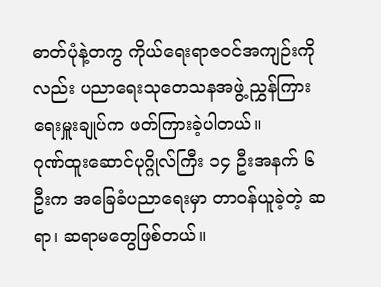ဓာတ်ပုံနဲ့တကွ ကိုယ်ရေးရာဇဝင်အကျဉ်းကိုလည်း ပညာရေးသုတေသနအဖွဲ့ ညွှန်ကြားရေးမှူးချုပ်က ဖတ်ကြားခဲ့ပါတယ်။
ဂုဏ်ထူးဆောင်ပုဂ္ဂိုလ်ကြီး ၁၄ ဦးအနက် ၆ ဦးက အခြေခံပညာရေးမှာ တာဝန်ယူခဲ့တဲ့ ဆရာ၊ ဆရာမတွေဖြစ်တယ်။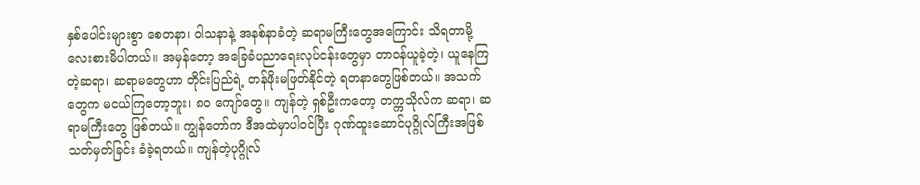နှစ်ပေါင်းများစွာ စေတနာ၊ ဝါသနာနဲ့ အနစ်နာခံတဲ့ ဆရာမကြီးတွေအကြောင်း သိရတာမို့ လေးစားမိပါတယ်။ အမှန်တော့ အခြေခံပညာရေးလုပ်ငန်းတွေမှာ တာဝန်ယူခဲ့တဲ့၊ ယူနေကြတဲ့ဆရာ၊ ဆရာမတွေဟာ တိုင်းပြည်ရဲ့ တန်ဖိုးမဖြတ်နိုင်တဲ့ ရတနာတွေဖြစ်တယ်။ အသက်တွေက မငယ်ကြတော့ဘူး၊ ၈ဝ ကျော်တွေ။ ကျန်တဲ့ ရှစ်ဦးကတော့ တက္ကသိုလ်က ဆရာ၊ ဆရာမကြီးတွေ ဖြစ်တယ်။ ကျွန်တော်က ဒီအထဲမှာပါဝင်ပြီး ဂုဏ်ထူးဆောင်ပုဂ္ဂိုလ်ကြီးအဖြစ် သတ်မှတ်ခြင်း ခံခဲ့ရတယ်။ ကျန်တဲ့ပုဂ္ဂိုလ်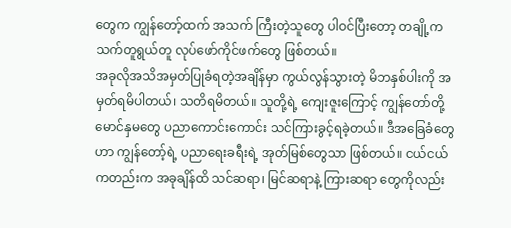တွေက ကျွန်တော့်ထက် အသက် ကြီးတဲ့သူတွေ ပါဝင်ပြီးတော့ တချို့က သက်တူရွယ်တူ လုပ်ဖော်ကိုင်ဖက်တွေ ဖြစ်တယ်။
အခုလိုအသိအမှတ်ပြုခံရတဲ့အချိန်မှာ ကွယ်လွန်သွားတဲ့ မိဘနှစ်ပါးကို အမှတ်ရမိပါတယ်၊ သတိရမိတယ်။ သူတို့ရဲ့ ကျေးဇူးကြောင့် ကျွန်တော်တို့မောင်နှမတွေ ပညာကောင်းကောင်း သင်ကြားခွင့်ရခဲ့တယ်။ ဒီအခြေခံတွေဟာ ကျွန်တော့်ရဲ့ ပညာရေးခရီးရဲ့ အုတ်မြစ်တွေသာ ဖြစ်တယ်။ ငယ်ငယ်ကတည်းက အခုချိန်ထိ သင်ဆရာ၊ မြင်ဆရာနဲ့ ကြားဆရာ တွေကိုလည်း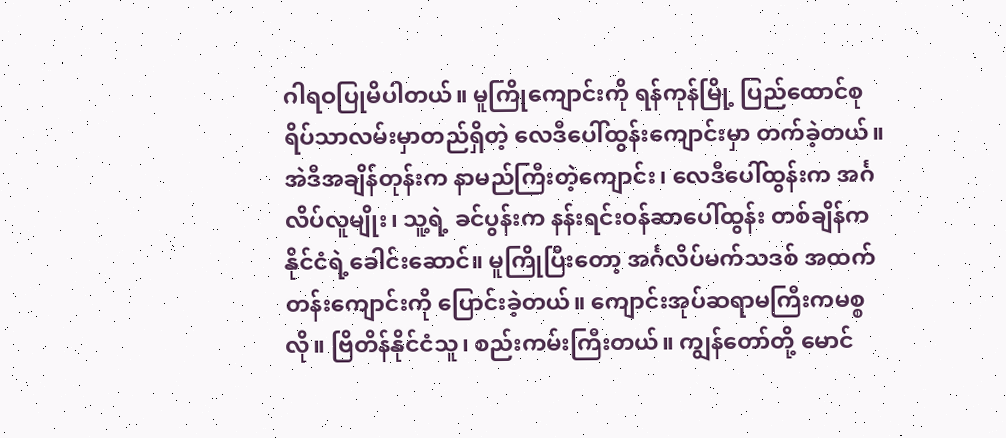ဂါရဝပြုမိပါတယ်။ မူကြိုကျောင်းကို ရန်ကုန်မြို့ ပြည်ထောင်စုရိပ်သာလမ်းမှာတည်ရှိတဲ့ လေဒီပေါ်ထွန်းကျောင်းမှာ တက်ခဲ့တယ်။ အဲဒီအချိန်တုန်းက နာမည်ကြီးတဲ့ကျောင်း၊ လေဒီပေါ်ထွန်းက အင်္ဂလိပ်လူမျိုး၊ သူ့ရဲ့ ခင်ပွန်းက နန်းရင်းဝန်ဆာပေါ်ထွန်း တစ်ချိန်က နိုင်ငံရဲ့ခေါင်းဆောင်။ မူကြိုပြီးတော့ အင်္ဂလိပ်မက်သဒစ် အထက်တန်းကျောင်းကို ပြောင်းခဲ့တယ်။ ကျောင်းအုပ်ဆရာမကြီးကမစ္စလို။ ဗြိတိန်နိုင်ငံသူ၊ စည်းကမ်းကြီးတယ်။ ကျွန်တော်တို့ မောင်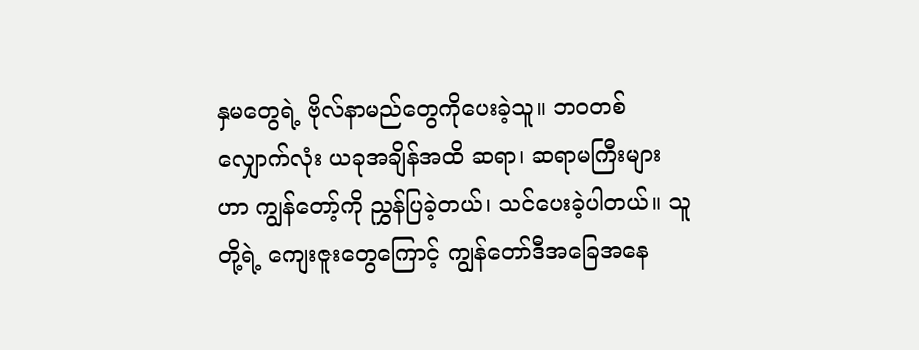နှမတွေရဲ့ ဗိုလ်နာမည်တွေကိုပေးခဲ့သူ။ ဘဝတစ်လျှောက်လုံး ယခုအချိန်အထိ ဆရာ၊ ဆရာမကြီးများဟာ ကျွန်တော့်ကို ညွှန်ပြခဲ့တယ်၊ သင်ပေးခဲ့ပါတယ်။ သူတို့ရဲ့ ကျေးဇူးတွေကြောင့် ကျွန်တော်ဒီအခြေအနေ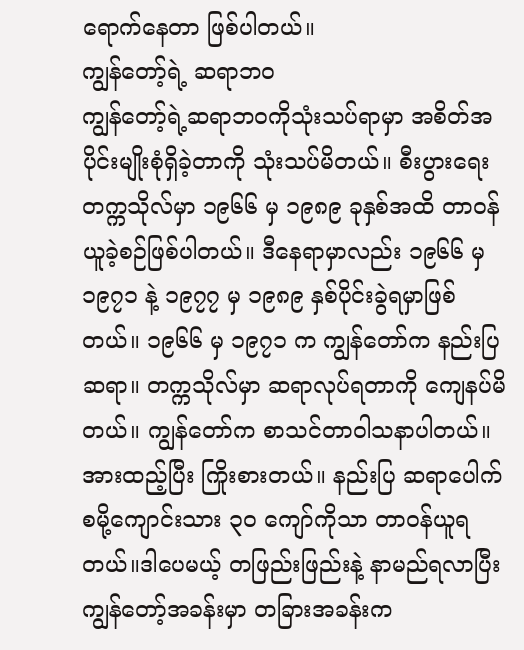ရောက်နေတာ ဖြစ်ပါတယ်။
ကျွန်တော့်ရဲ့ ဆရာဘဝ
ကျွန်တော့်ရဲ့ဆရာဘဝကိုသုံးသပ်ရာမှာ အစိတ်အပိုင်းမျိုးစုံရှိခဲ့တာကို သုံးသပ်မိတယ်။ စီးပွားရေးတက္ကသိုလ်မှာ ၁၉၆၆ မှ ၁၉၈၉ ခုနှစ်အထိ တာဝန်ယူခဲ့စဉ်ဖြစ်ပါတယ်။ ဒီနေရာမှာလည်း ၁၉၆၆ မှ ၁၉၇၁ နဲ့ ၁၉၇၇ မှ ၁၉၈၉ နှစ်ပိုင်းခွဲရမှာဖြစ်တယ်။ ၁၉၆၆ မှ ၁၉၇၁ က ကျွန်တော်က နည်းပြဆရာ။ တက္ကသိုလ်မှာ ဆရာလုပ်ရတာကို ကျေနပ်မိတယ်။ ကျွန်တော်က စာသင်တာဝါသနာပါတယ်။ အားထည့်ပြီး ကြိုးစားတယ်။ နည်းပြ ဆရာပေါက်စမို့ကျောင်းသား ၃၀ ကျော်ကိုသာ တာဝန်ယူရတယ်။ဒါပေမယ့် တဖြည်းဖြည်းနဲ့ နာမည်ရလာပြီး ကျွန်တော့်အခန်းမှာ တခြားအခန်းက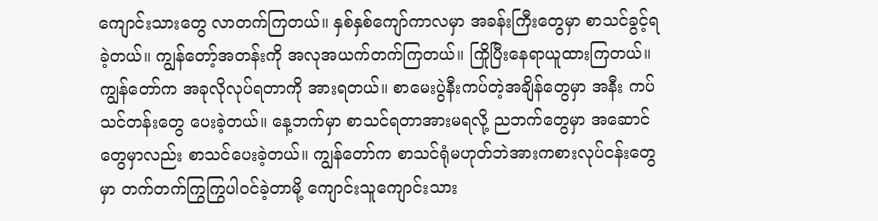ကျောင်းသားတွေ လာတက်ကြတယ်။ နှစ်နှစ်ကျော်ကာလမှာ အခန်းကြီးတွေမှာ စာသင်ခွင့်ရခဲ့တယ်။ ကျွန်တော့်အတန်းကို အလုအယက်တက်ကြတယ်။ ကြိုပြီးနေရာယူထားကြတယ်။ ကျွန်တော်က အခုလိုလုပ်ရတာကို အားရတယ်။ စာမေးပွဲနီးကပ်တဲ့အချိန်တွေမှာ အနီး ကပ်သင်တန်းတွေ ပေးခဲ့တယ်။ နေ့ဘက်မှာ စာသင်ရတာအားမရလို့ ညဘက်တွေမှာ အဆောင်တွေမှာလည်း စာသင်ပေးခဲ့တယ်။ ကျွန်တော်က စာသင်ရုံမဟုတ်ဘဲအားကစားလုပ်ငန်းတွေမှာ တက်တက်ကြွကြွပါဝင်ခဲ့တာမို့ ကျောင်းသူကျောင်းသား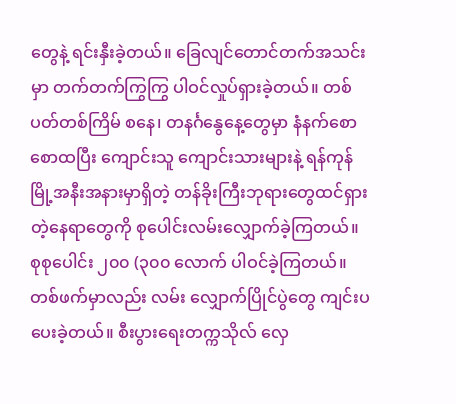တွေနဲ့ ရင်းနှီးခဲ့တယ်။ ခြေလျင်တောင်တက်အသင်းမှာ တက်တက်ကြွကြွ ပါဝင်လှုပ်ရှားခဲ့တယ်။ တစ်ပတ်တစ်ကြိမ် စနေ၊ တနင်္ဂနွေနေ့တွေမှာ နံနက်စောစောထပြီး ကျောင်းသူ ကျောင်းသားများနဲ့ ရန်ကုန်မြို့အနီးအနားမှာရှိတဲ့ တန်ခိုးကြီးဘုရားတွေထင်ရှားတဲ့နေရာတွေကို စုပေါင်းလမ်းလျှောက်ခဲ့ကြတယ်။ စုစုပေါင်း ၂၀၀ (၃၀၀ လောက် ပါဝင်ခဲ့ကြတယ်။ တစ်ဖက်မှာလည်း လမ်း လျှောက်ပြိုင်ပွဲတွေ ကျင်းပပေးခဲ့တယ်။ စီးပွားရေးတက္ကသိုလ် လှေ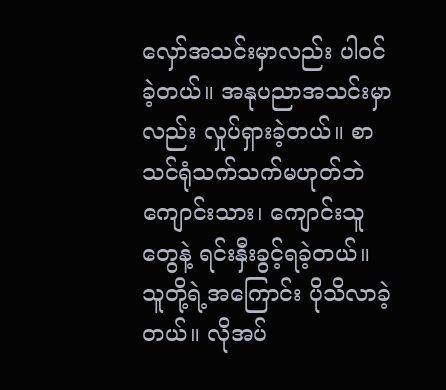လှော်အသင်းမှာလည်း ပါဝင်ခဲ့တယ်။ အနုပညာအသင်းမှာလည်း လှုပ်ရှားခဲ့တယ်။ စာသင်ရုံသက်သက်မဟုတ်ဘဲ ကျောင်းသား၊ ကျောင်းသူတွေနဲ့ ရင်းနှီးခွင့်ရခဲ့တယ်။ သူတို့ရဲ့အကြောင်း ပိုသိလာခဲ့တယ်။ လိုအပ်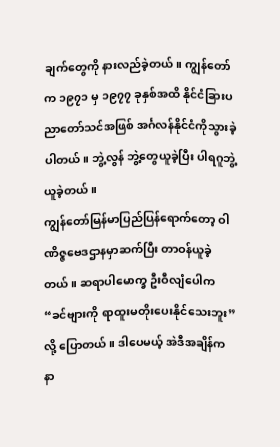ချက်တွေကို နားလည်ခဲ့တယ်။ ကျွန်တော်က ၁၉၇၁ မှ ၁၉၇၇ ခုနှစ်အထိ နိုင်ငံခြားပညာတော်သင်အဖြစ် အင်္ဂလန်နိုင်ငံကိုသွားခဲ့ပါတယ်။ ဘွဲ့လွန် ဘွဲ့တွေယူခဲ့ပြီး ပါရဂူဘွဲ့ယူခဲ့တယ်။
ကျွန်တော်မြန်မာပြည်ပြန်ရောက်တော့ ဝါဏိဇ္ဇဗေဒဌာနမှာဆက်ပြီး တာဝန်ယူခဲ့တယ်။ ဆရာပါမောက္ခ ဦးဝီလျံပေါက “ခင်ဗျားကို ရာထူးမတိုးပေးနိုင်သေးဘူး” လို့ ပြောတယ်။ ဒါပေမယ့် အဲဒီအချိန်က နာ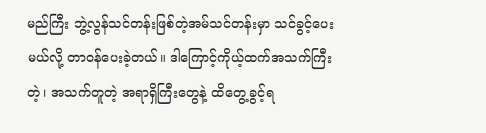မည်ကြီး ဘွဲ့လွန်သင်တန်းဖြစ်တဲ့အမ်သင်တန်းမှာ သင်ခွင့်ပေးမယ်လို့ တာဝန်ပေးခဲ့တယ်။ ဒါကြောင့်ကိုယ့်ထက်အသက်ကြီးတဲ့၊ အသက်တူတဲ့ အရာရှိကြီးတွေနဲ့ ထိတွေ့ခွင့်ရ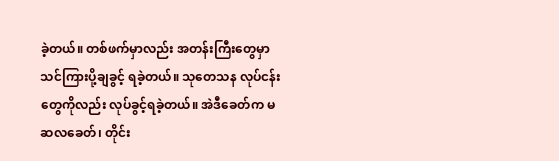ခဲ့တယ်။ တစ်ဖက်မှာလည်း အတန်းကြီးတွေမှာ သင်ကြားပို့ချခွင့် ရခဲ့တယ်။ သုတေသန လုပ်ငန်းတွေကိုလည်း လုပ်ခွင့်ရခဲ့တယ်။ အဲဒီခေတ်က မဆလခေတ်၊ တိုင်း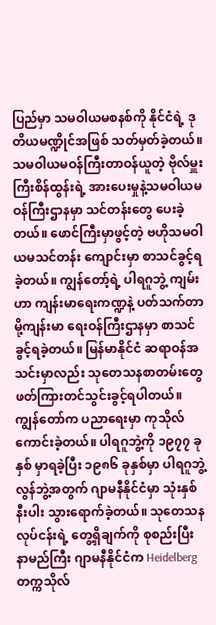ပြည်မှာ သမဝါယမစနစ်ကို နိုင်ငံရဲ့ ဒုတိယမဏ္ဍိုင်အဖြစ် သတ်မှတ်ခဲ့တယ်။ သမဝါယမဝန်ကြီးတာဝန်ယူတဲ့ ဗိုလ်မှူးကြီးစိန်ထွန်းရဲ့ အားပေးမှုနဲ့သမဝါယမ ဝန်ကြီးဌာနမှာ သင်တန်းတွေ ပေးခဲ့တယ်။ ဖောင်ကြီးမှာဖွင့်တဲ့ ဗဟိုသမဝါယမသင်တန်း ကျောင်းမှာ စာသင်ခွင့်ရခဲ့တယ်။ ကျွန်တော့်ရဲ့ ပါရဂူဘွဲ့ ကျမ်းဟာ ကျန်းမာရေးကဏ္ဍနဲ့ ပတ်သက်တာမို့ကျန်းမာ ရေးဝန်ကြီးဌာနမှာ စာသင်ခွင့်ရခဲ့တယ်။ မြန်မာနိုင်ငံ ဆရာဝန်အသင်းမှာလည်း သုတေသနစာတမ်းတွေ ဖတ်ကြားတင်သွင်းခွင့်ရပါတယ်။ ကျွန်တော်က ပညာရေးမှာ ကုသိုလ်ကောင်းခဲ့တယ်။ ပါရဂူဘွဲ့ကို ၁၉၇၇ ခုနှစ် မှာရခဲ့ပြီး ၁၉၈၆ ခုနှစ်မှာ ပါရဂူဘွဲ့လွန်ဘွဲ့အတွက် ဂျာမနီနိုင်ငံမှာ သုံးနှစ်နီးပါး သွားရောက်ခဲ့တယ်။ သုတေသနလုပ်ငန်းရဲ့ တွေ့ရှိချက်ကို စုစည်းပြီး နာမည်ကြီး ဂျာမနီနိုင်ငံက Heidelbergတက္ကသိုလ်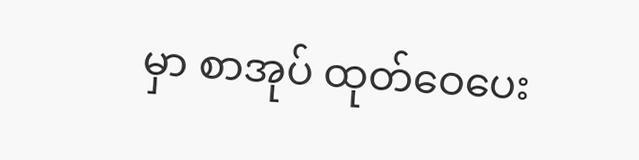မှာ စာအုပ် ထုတ်ဝေပေး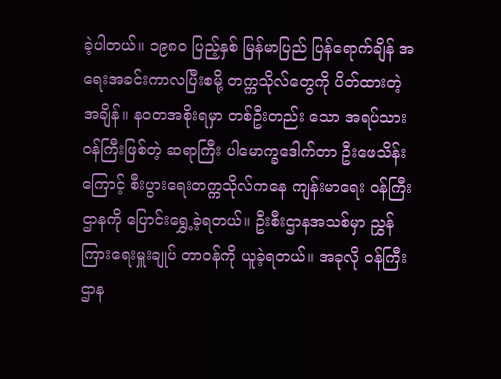ခဲ့ပါတယ်။ ၁၉၈၀ ပြည့်နှစ် မြန်မာပြည် ပြန်ရောက်ချိန် အရေးအခင်းကာလပြီးစမို့ တက္ကသိုလ်တွေကို ပိတ်ထားတဲ့အချိန်။ နဝတအစိုးရမှာ တစ်ဦးတည်း သော အရပ်သားဝန်ကြီးဖြစ်တဲ့ ဆရာကြီး ပါမောက္ခဒေါက်တာ ဦးဖေသိန်းကြောင့် စီးပွားရေးတက္ကသိုလ်ကနေ ကျန်းမာရေး ဝန်ကြီးဌာနကို ပြောင်းရွှေ့ခဲ့ရတယ်။ ဦးစီးဌာနအသစ်မှာ ညွှန်ကြားရေးမှူးချုပ် တာဝန်ကို ယူခဲ့ရတယ်။ အခုလို ဝန်ကြီးဌာန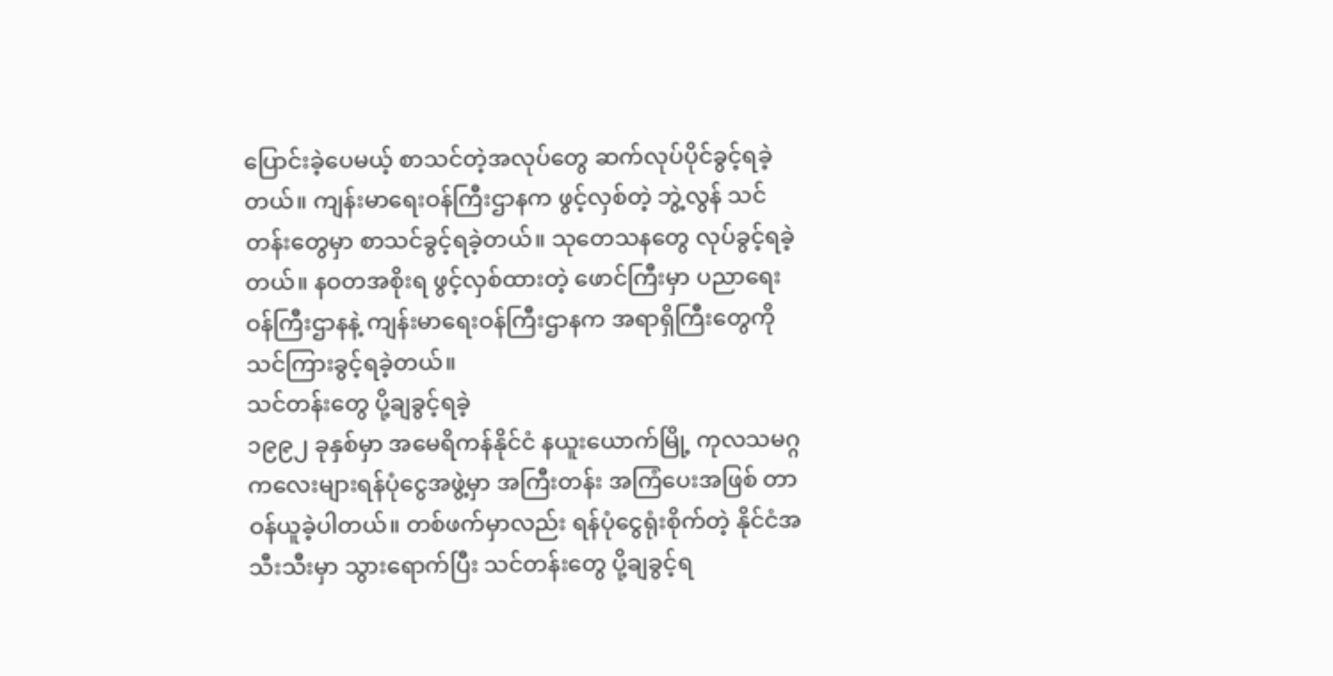ပြောင်းခဲ့ပေမယ့် စာသင်တဲ့အလုပ်တွေ ဆက်လုပ်ပိုင်ခွင့်ရခဲ့တယ်။ ကျန်းမာရေးဝန်ကြီးဌာနက ဖွင့်လှစ်တဲ့ ဘွဲ့လွန် သင်တန်းတွေမှာ စာသင်ခွင့်ရခဲ့တယ်။ သုတေသနတွေ လုပ်ခွင့်ရခဲ့ တယ်။ နဝတအစိုးရ ဖွင့်လှစ်ထားတဲ့ ဖောင်ကြီးမှာ ပညာရေးဝန်ကြီးဌာနနဲ့ ကျန်းမာရေးဝန်ကြီးဌာနက အရာရှိကြီးတွေကို သင်ကြားခွင့်ရခဲ့တယ်။
သင်တန်းတွေ ပို့ချခွင့်ရခဲ့
၁၉၉၂ ခုနှစ်မှာ အမေရိကန်နိုင်ငံ နယူးယောက်မြို့ ကုလသမဂ္ဂကလေးများရန်ပုံငွေအဖွဲ့မှာ အကြီးတန်း အကြံပေးအဖြစ် တာဝန်ယူခဲ့ပါတယ်။ တစ်ဖက်မှာလည်း ရန်ပုံငွေရုံးစိုက်တဲ့ နိုင်ငံအသီးသီးမှာ သွားရောက်ပြီး သင်တန်းတွေ ပို့ချခွင့်ရ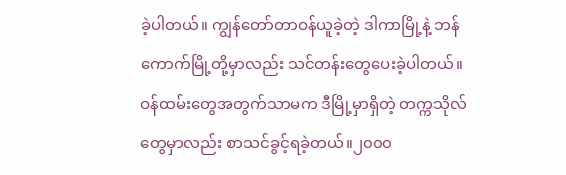ခဲ့ပါတယ်။ ကျွန်တော်တာဝန်ယူခဲ့တဲ့ ဒါကာမြို့နဲ့ ဘန်ကောက်မြို့တို့မှာလည်း သင်တန်းတွေပေးခဲ့ပါတယ်။ ဝန်ထမ်းတွေအတွက်သာမက ဒီမြို့မှာရှိတဲ့ တက္ကသိုလ်တွေမှာလည်း စာသင်ခွင့်ရခဲ့တယ်။၂၀၀၀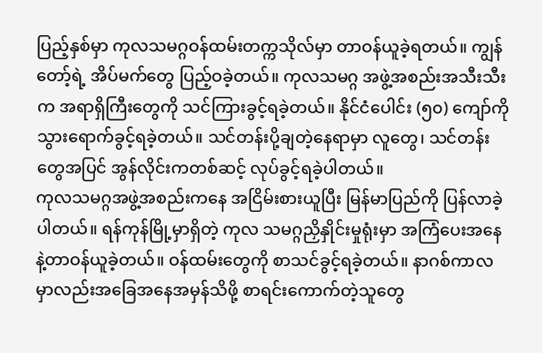ပြည့်နှစ်မှာ ကုလသမဂ္ဂဝန်ထမ်းတက္ကသိုလ်မှာ တာဝန်ယူခဲ့ရတယ်။ ကျွန်တော့်ရဲ့ အိပ်မက်တွေ ပြည့်ဝခဲ့တယ်။ ကုလသမဂ္ဂ အဖွဲ့အစည်းအသီးသီးက အရာရှိကြီးတွေကို သင်ကြားခွင့်ရခဲ့တယ်။ နိုင်ငံပေါင်း (၅၀) ကျော်ကို သွားရောက်ခွင့်ရခဲ့တယ်။ သင်တန်းပို့ချတဲ့နေရာမှာ လူတွေ၊ သင်တန်းတွေအပြင် အွန်လိုင်းကတစ်ဆင့် လုပ်ခွင့်ရခဲ့ပါတယ်။
ကုလသမဂ္ဂအဖွဲ့အစည်းကနေ အငြိမ်းစားယူပြီး မြန်မာပြည်ကို ပြန်လာခဲ့ပါတယ်။ ရန်ကုန်မြို့မှာရှိတဲ့ ကုလ သမဂ္ဂညှိနှိုင်းမှုရုံးမှာ အကြံပေးအနေနဲ့တာဝန်ယူခဲ့တယ်။ ဝန်ထမ်းတွေကို စာသင်ခွင့်ရခဲ့တယ်။ နာဂစ်ကာလမှာလည်းအခြေအနေအမှန်သိဖို့ စာရင်းကောက်တဲ့သူတွေ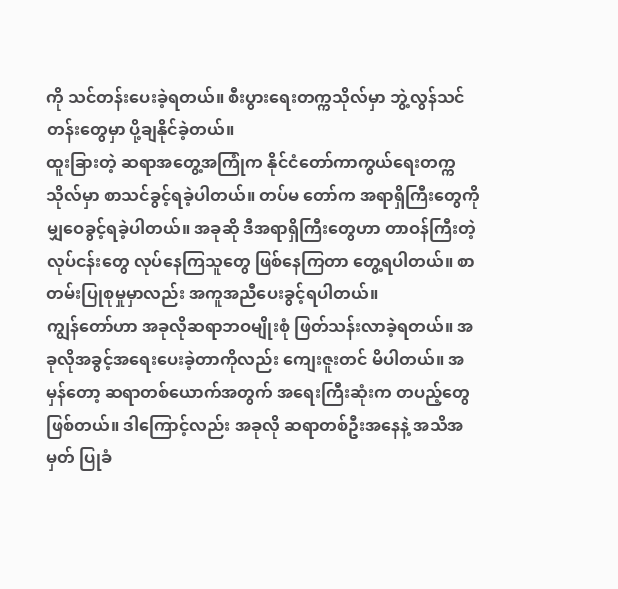ကို သင်တန်းပေးခဲ့ရတယ်။ စီးပွားရေးတက္ကသိုလ်မှာ ဘွဲ့လွန်သင်တန်းတွေမှာ ပို့ချနိုင်ခဲ့တယ်။
ထူးခြားတဲ့ ဆရာအတွေ့အကြုံက နိုင်ငံတော်ကာကွယ်ရေးတက္ကသိုလ်မှာ စာသင်ခွင့်ရခဲ့ပါတယ်။ တပ်မ တော်က အရာရှိကြီးတွေကို မျှဝေခွင့်ရခဲ့ပါတယ်။ အခုဆို ဒီအရာရှိကြီးတွေဟာ တာဝန်ကြီးတဲ့လုပ်ငန်းတွေ လုပ်နေကြသူတွေ ဖြစ်နေကြတာ တွေ့ရပါတယ်။ စာတမ်းပြုစုမှုမှာလည်း အကူအညီပေးခွင့်ရပါတယ်။
ကျွန်တော်ဟာ အခုလိုဆရာဘဝမျိုးစုံ ဖြတ်သန်းလာခဲ့ရတယ်။ အခုလိုအခွင့်အရေးပေးခဲ့တာကိုလည်း ကျေးဇူးတင် မိပါတယ်။ အမှန်တော့ ဆရာတစ်ယောက်အတွက် အရေးကြီးဆုံးက တပည့်တွေ ဖြစ်တယ်။ ဒါကြောင့်လည်း အခုလို ဆရာတစ်ဦးအနေနဲ့ အသိအမှတ် ပြုခံ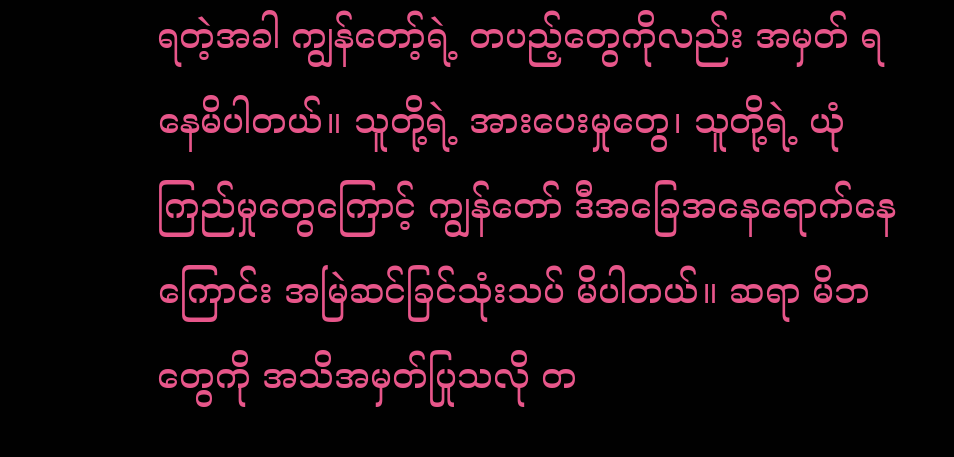ရတဲ့အခါ ကျွန်တော့်ရဲ့ တပည့်တွေကိုလည်း အမှတ် ရနေမိပါတယ်။ သူတို့ရဲ့ အားပေးမှုတွေ၊ သူတို့ရဲ့ ယုံကြည်မှုတွေကြောင့် ကျွန်တော် ဒီအခြေအနေရောက်နေကြောင်း အမြဲဆင်ခြင်သုံးသပ် မိပါတယ်။ ဆရာ မိဘတွေကို အသိအမှတ်ပြုသလို တ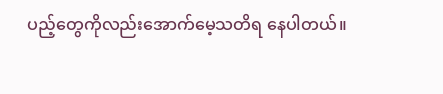ပည့်တွေကိုလည်းအောက်မေ့သတိရ နေပါတယ်။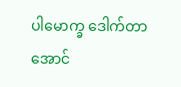ပါမောက္ခ ဒေါက်တာ အောင်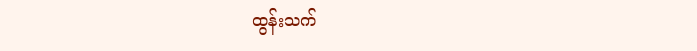ထွန်းသက်